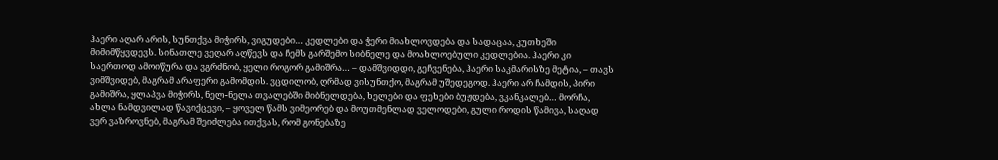ჰაერი აღარ არის, სუნთქვა მიჭირს, ვიგუდები… კედლები და ჭერი მიახლოვდება და სადაცაა, კუთხეში მიმიმწყვდევს. სინათლე ვეღარ აღწევს და ჩემს გარშემო სიბნელე და მოახლოებული კედლებია. ჰაერი კი საერთოდ ამოიწურა და ვგრძნობ, ყელი როგორ გამიშრა… – დამშვიდდი, გეჩვენება, ჰაერი საკმარისზე მეტია, – თავს ვიმშვიდებ, მაგრამ არაფერი გამომდის. ვცდილობ, ღრმად ვისუნთქო, მაგრამ უშედეგოდ. ჰაერი არ ჩამდის, პირი გამიშრა, ყლაპვა მიჭირს, ნელ-ნელა თვალებში მიბნელდება, ხელები და ფეხები ბუჟდება, ვკანკალებ… მორჩა, ახლა ნამდვილად წავიქცევი, – ყოველ წამს ვიმეორებ და მოუთმენლად ველოდები, გული როდის წამივა, საღად ვერ ვაზროვნებ, მაგრამ შეიძლება ითქვას, რომ გონებაზე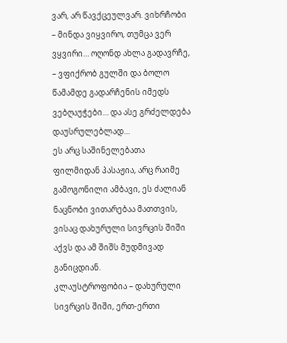ვარ, არ წავქცეულვარ. ვიხრჩობი – მინდა ვიყვირო, თუმცა ვერ ვყვირი… ოღონდ ახლა გადავრჩე, – ვფიქრობ გულში და ბოლო წამამდე გადარჩენის იმედს ვებღაუჭები… და ასე გრძელდება დაუსრულებლად…
ეს არც საშინელებათა ფილმიდან პასაჟია, არც რაიმე გამოგონილი ამბავი, ეს ძალიან ნაცნობი ვითარებაა მათთვის, ვისაც დახურული სივრცის შიში აქვს და ამ შიშს მუდმივად განიცდიან.
კლაუსტროფობია – დახურული სივრცის შიში, ერთ-ერთი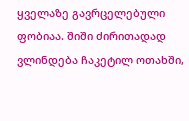ყველაზე გავრცელებული ფობიაა. შიში ძირითადად ვლინდება ჩაკეტილ ოთახში,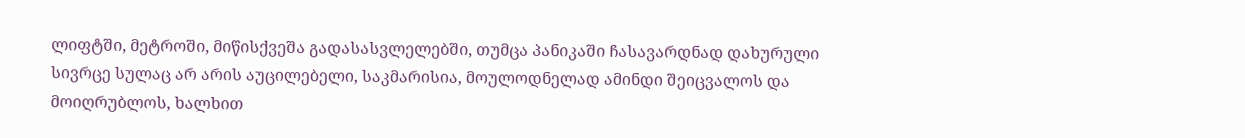ლიფტში, მეტროში, მიწისქვეშა გადასასვლელებში, თუმცა პანიკაში ჩასავარდნად დახურული სივრცე სულაც არ არის აუცილებელი, საკმარისია, მოულოდნელად ამინდი შეიცვალოს და მოიღრუბლოს, ხალხით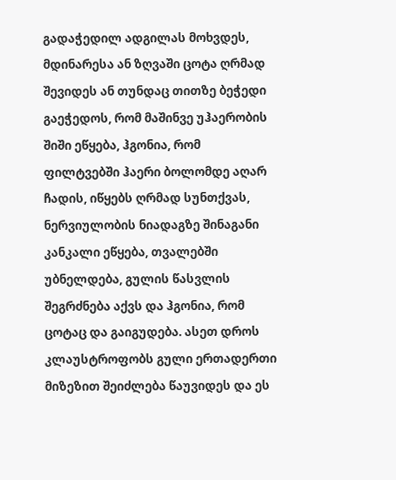გადაჭედილ ადგილას მოხვდეს, მდინარესა ან ზღვაში ცოტა ღრმად შევიდეს ან თუნდაც თითზე ბეჭედი გაეჭედოს, რომ მაშინვე უჰაერობის შიში ეწყება, ჰგონია, რომ ფილტვებში ჰაერი ბოლომდე აღარ ჩადის, იწყებს ღრმად სუნთქვას, ნერვიულობის ნიადაგზე შინაგანი კანკალი ეწყება, თვალებში უბნელდება, გულის წასვლის შეგრძნება აქვს და ჰგონია, რომ ცოტაც და გაიგუდება. ასეთ დროს კლაუსტროფობს გული ერთადერთი მიზეზით შეიძლება წაუვიდეს და ეს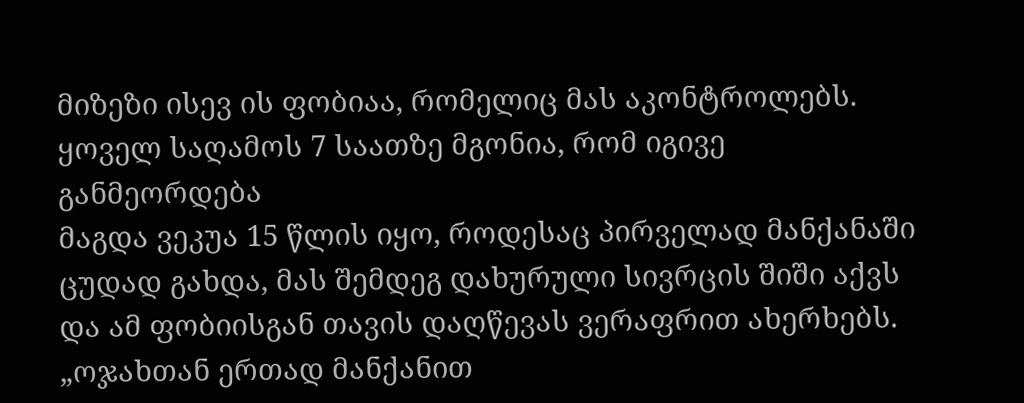მიზეზი ისევ ის ფობიაა, რომელიც მას აკონტროლებს.
ყოველ საღამოს 7 საათზე მგონია, რომ იგივე განმეორდება
მაგდა ვეკუა 15 წლის იყო, როდესაც პირველად მანქანაში ცუდად გახდა, მას შემდეგ დახურული სივრცის შიში აქვს და ამ ფობიისგან თავის დაღწევას ვერაფრით ახერხებს.
„ოჯახთან ერთად მანქანით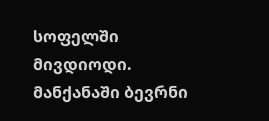სოფელში მივდიოდი. მანქანაში ბევრნი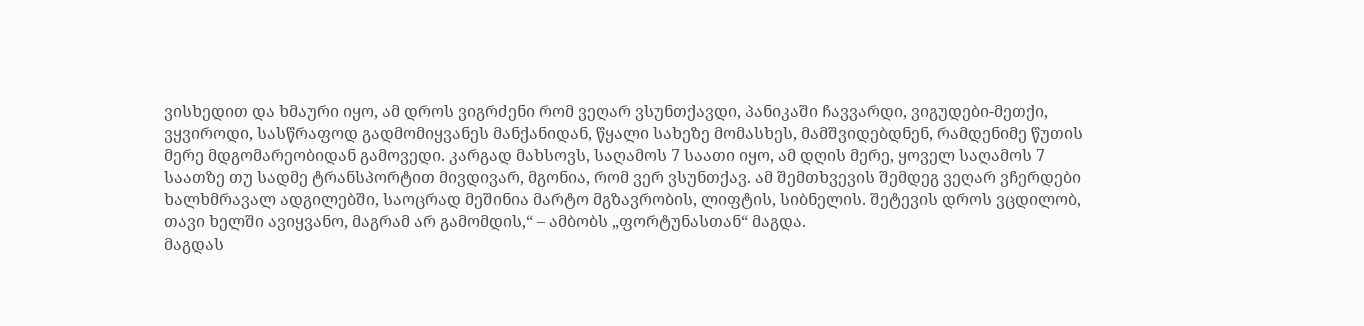ვისხედით და ხმაური იყო, ამ დროს ვიგრძენი რომ ვეღარ ვსუნთქავდი, პანიკაში ჩავვარდი, ვიგუდები-მეთქი, ვყვიროდი, სასწრაფოდ გადმომიყვანეს მანქანიდან, წყალი სახეზე მომასხეს, მამშვიდებდნენ, რამდენიმე წუთის მერე მდგომარეობიდან გამოვედი. კარგად მახსოვს, საღამოს 7 საათი იყო, ამ დღის მერე, ყოველ საღამოს 7 საათზე თუ სადმე ტრანსპორტით მივდივარ, მგონია, რომ ვერ ვსუნთქავ. ამ შემთხვევის შემდეგ ვეღარ ვჩერდები ხალხმრავალ ადგილებში, საოცრად მეშინია მარტო მგზავრობის, ლიფტის, სიბნელის. შეტევის დროს ვცდილობ, თავი ხელში ავიყვანო, მაგრამ არ გამომდის,“ – ამბობს „ფორტუნასთან“ მაგდა.
მაგდას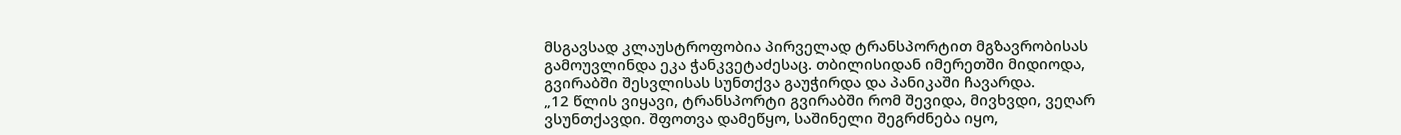მსგავსად კლაუსტროფობია პირველად ტრანსპორტით მგზავრობისას გამოუვლინდა ეკა ჭანკვეტაძესაც. თბილისიდან იმერეთში მიდიოდა, გვირაბში შესვლისას სუნთქვა გაუჭირდა და პანიკაში ჩავარდა.
„12 წლის ვიყავი, ტრანსპორტი გვირაბში რომ შევიდა, მივხვდი, ვეღარ ვსუნთქავდი. შფოთვა დამეწყო, საშინელი შეგრძნება იყო,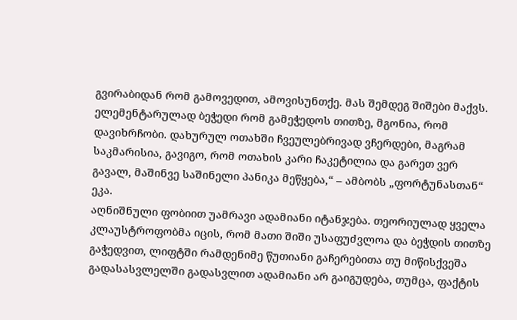გვირაბიდან რომ გამოვედით, ამოვისუნთქე. მას შემდეგ შიშები მაქვს. ელემენტარულად ბეჭედი რომ გამეჭედოს თითზე, მგონია, რომ დავიხრჩობი. დახურულ ოთახში ჩვეულებრივად ვჩერდები, მაგრამ საკმარისია, გავიგო, რომ ოთახის კარი ჩაკეტილია და გარეთ ვერ გავალ, მაშინვე საშინელი პანიკა მეწყება,“ – ამბობს „ფორტუნასთან“ ეკა.
აღნიშნული ფობიით უამრავი ადამიანი იტანჯება. თეორიულად ყველა კლაუსტროფობმა იცის, რომ მათი შიში უსაფუძვლოა და ბეჭდის თითზე გაჭედვით, ლიფტში რამდენიმე წუთიანი გაჩერებითა თუ მიწისქვეშა გადასასვლელში გადასვლით ადამიანი არ გაიგუდება, თუმცა, ფაქტის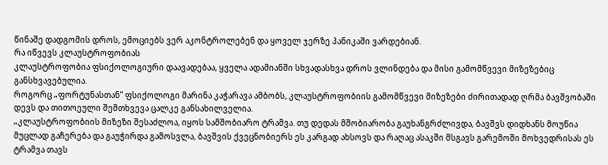წინაშე დადგომის დროს, ემოციებს ვერ აკონტროლებენ და ყოველ ჯერზე პანიკაში ვარდებიან.
რა იწვევს კლაუსტროფობიას
კლაუსტროფობია ფსიქოლოგიური დაავადებაა, ყველა ადამიანში სხვადასხვა დროს ვლინდება და მისი გამომწვევი მიზეზებიც განსხვავებულია.
როგორც „ფორტუნასთან“ ფსიქოლოგი მარინა კაჭარავა ამბობს, კლაუსტროფობიის გამომწვევი მიზეზები ძირითადად ღრმა ბავშვობაში დევს და თითოეული შემთხვევა ცალკე განსახილველია.
„კლაუსტროფობიის მიზეზი შესაძლოა, იყოს სამშობიარო ტრამვა. თუ დედას მშობიარობა გაუხანგრძლივდა, ბავშვს დიდხანს მოუწია მუცლად გაჩერება და გაუჭირდა გამოსვლა, ბავშვის ქვეცნობიერს ეს კარგად ახსოვს და რაღაც ასაკში მსგავს გარემოში მოხვედრისას ეს ტრამვა თავს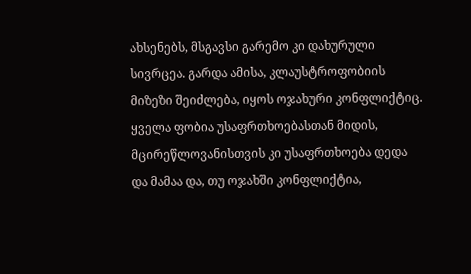ახსენებს, მსგავსი გარემო კი დახურული სივრცეა. გარდა ამისა, კლაუსტროფობიის მიზეზი შეიძლება, იყოს ოჯახური კონფლიქტიც. ყველა ფობია უსაფრთხოებასთან მიდის, მცირეწლოვანისთვის კი უსაფრთხოება დედა და მამაა და, თუ ოჯახში კონფლიქტია,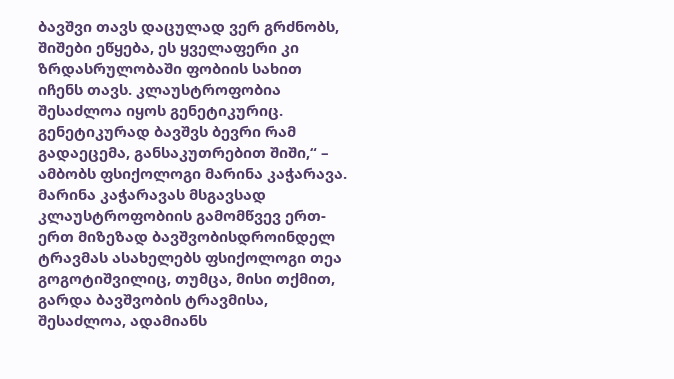ბავშვი თავს დაცულად ვერ გრძნობს, შიშები ეწყება, ეს ყველაფერი კი ზრდასრულობაში ფობიის სახით იჩენს თავს. კლაუსტროფობია შესაძლოა იყოს გენეტიკურიც. გენეტიკურად ბავშვს ბევრი რამ გადაეცემა, განსაკუთრებით შიში,“ – ამბობს ფსიქოლოგი მარინა კაჭარავა.
მარინა კაჭარავას მსგავსად კლაუსტროფობიის გამომწვევ ერთ-ერთ მიზეზად ბავშვობისდროინდელ ტრავმას ასახელებს ფსიქოლოგი თეა გოგოტიშვილიც, თუმცა, მისი თქმით, გარდა ბავშვობის ტრავმისა, შესაძლოა, ადამიანს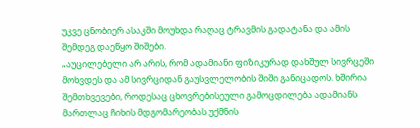უკვე ცნობიერ ასაკში მოუხდა რაღაც ტრავმის გადატანა და ამის შემდეგ დაეწყო შიშები.
„აუცილებელი არ არის, რომ ადამიანი ფიზიკურად დახშულ სივრცეში მოხვდეს და ამ სივრციდან გაუსვლელობის შიში განიცადოს. ხშირია შემთხვევები, როდესაც ცხოვრებისეული გამოცდილება ადამიანს მართლაც ჩიხის მდგომარეობას უქმნის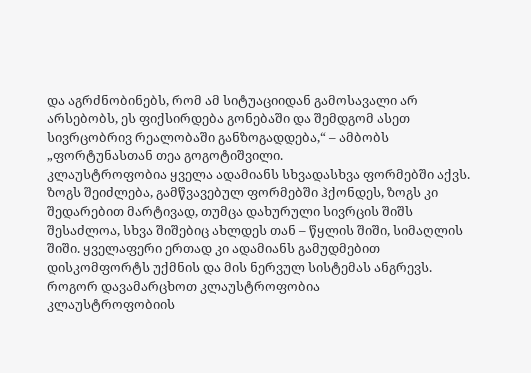და აგრძნობინებს, რომ ამ სიტუაციიდან გამოსავალი არ არსებობს, ეს ფიქსირდება გონებაში და შემდგომ ასეთ სივრცობრივ რეალობაში განზოგადდება,“ – ამბობს „ფორტუნასთან თეა გოგოტიშვილი.
კლაუსტროფობია ყველა ადამიანს სხვადასხვა ფორმებში აქვს. ზოგს შეიძლება, გამწვავებულ ფორმებში ჰქონდეს, ზოგს კი შედარებით მარტივად, თუმცა დახურული სივრცის შიშს შესაძლოა, სხვა შიშებიც ახლდეს თან – წყლის შიში, სიმაღლის შიში. ყველაფერი ერთად კი ადამიანს გამუდმებით დისკომფორტს უქმნის და მის ნერვულ სისტემას ანგრევს.
როგორ დავამარცხოთ კლაუსტროფობია
კლაუსტროფობიის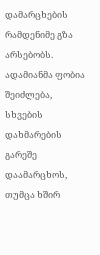დამარცხების რამდენიმე გზა არსებობს. ადამიანმა ფობია შეიძლება, სხვების დახმარების გარეშე დაამარცხოს, თუმცა ხშირ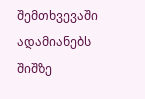შემთხვევაში ადამიანებს შიშზე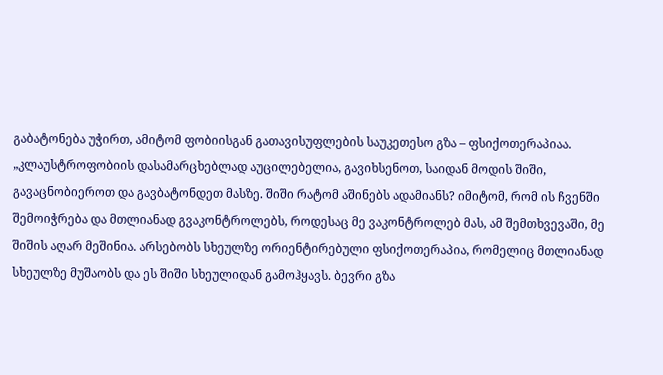გაბატონება უჭირთ, ამიტომ ფობიისგან გათავისუფლების საუკეთესო გზა – ფსიქოთერაპიაა.
„კლაუსტროფობიის დასამარცხებლად აუცილებელია, გავიხსენოთ, საიდან მოდის შიში, გავაცნობიეროთ და გავბატონდეთ მასზე. შიში რატომ აშინებს ადამიანს? იმიტომ, რომ ის ჩვენში შემოიჭრება და მთლიანად გვაკონტროლებს, როდესაც მე ვაკონტროლებ მას, ამ შემთხვევაში, მე შიშის აღარ მეშინია. არსებობს სხეულზე ორიენტირებული ფსიქოთერაპია, რომელიც მთლიანად სხეულზე მუშაობს და ეს შიში სხეულიდან გამოჰყავს. ბევრი გზა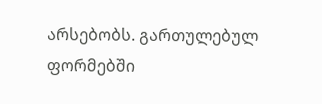არსებობს. გართულებულ ფორმებში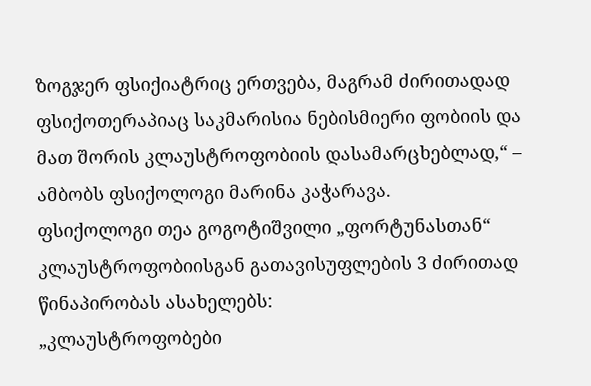ზოგჯერ ფსიქიატრიც ერთვება, მაგრამ ძირითადად ფსიქოთერაპიაც საკმარისია ნებისმიერი ფობიის და მათ შორის კლაუსტროფობიის დასამარცხებლად,“ – ამბობს ფსიქოლოგი მარინა კაჭარავა.
ფსიქოლოგი თეა გოგოტიშვილი „ფორტუნასთან“ კლაუსტროფობიისგან გათავისუფლების 3 ძირითად წინაპირობას ასახელებს:
„კლაუსტროფობები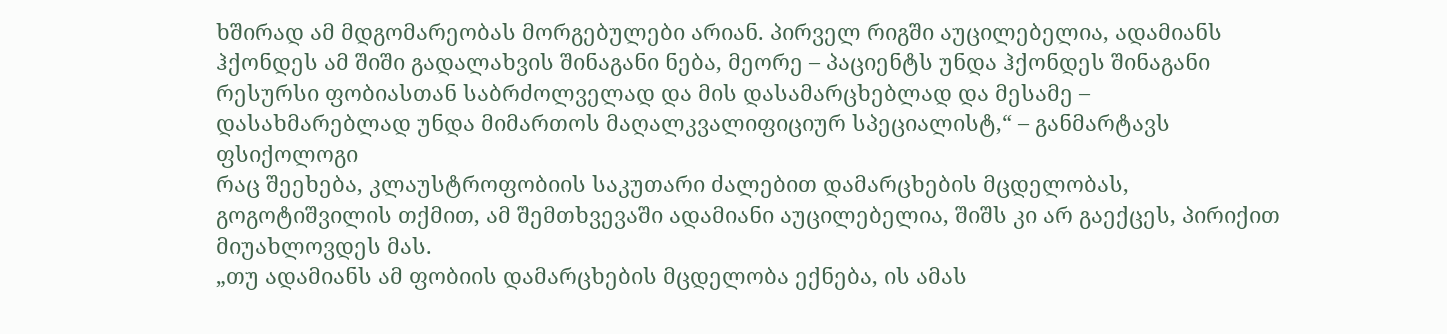ხშირად ამ მდგომარეობას მორგებულები არიან. პირველ რიგში აუცილებელია, ადამიანს ჰქონდეს ამ შიში გადალახვის შინაგანი ნება, მეორე – პაციენტს უნდა ჰქონდეს შინაგანი რესურსი ფობიასთან საბრძოლველად და მის დასამარცხებლად და მესამე – დასახმარებლად უნდა მიმართოს მაღალკვალიფიციურ სპეციალისტ,“ – განმარტავს ფსიქოლოგი
რაც შეეხება, კლაუსტროფობიის საკუთარი ძალებით დამარცხების მცდელობას, გოგოტიშვილის თქმით, ამ შემთხვევაში ადამიანი აუცილებელია, შიშს კი არ გაექცეს, პირიქით მიუახლოვდეს მას.
„თუ ადამიანს ამ ფობიის დამარცხების მცდელობა ექნება, ის ამას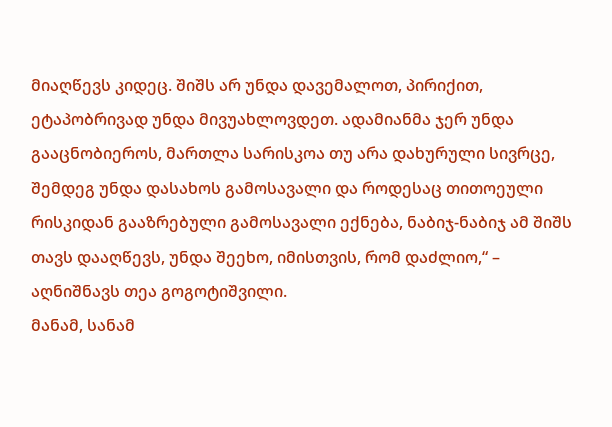მიაღწევს კიდეც. შიშს არ უნდა დავემალოთ, პირიქით, ეტაპობრივად უნდა მივუახლოვდეთ. ადამიანმა ჯერ უნდა გააცნობიეროს, მართლა სარისკოა თუ არა დახურული სივრცე, შემდეგ უნდა დასახოს გამოსავალი და როდესაც თითოეული რისკიდან გააზრებული გამოსავალი ექნება, ნაბიჯ-ნაბიჯ ამ შიშს თავს დააღწევს, უნდა შეეხო, იმისთვის, რომ დაძლიო,“ – აღნიშნავს თეა გოგოტიშვილი.
მანამ, სანამ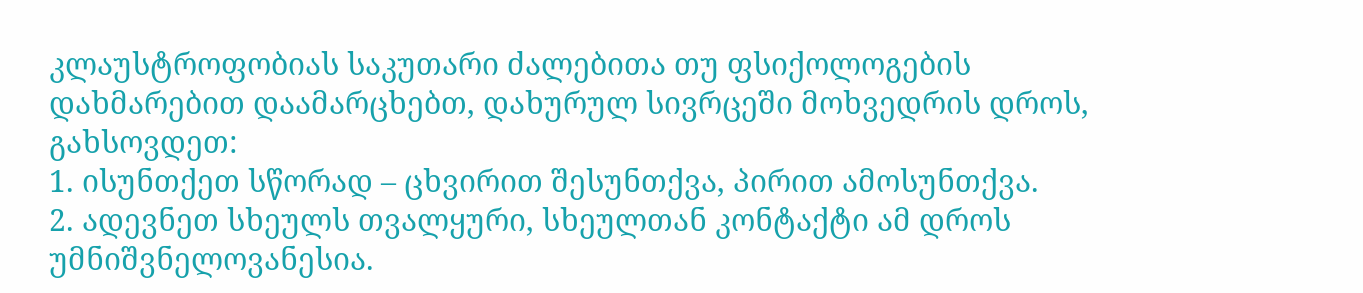კლაუსტროფობიას საკუთარი ძალებითა თუ ფსიქოლოგების დახმარებით დაამარცხებთ, დახურულ სივრცეში მოხვედრის დროს, გახსოვდეთ:
1. ისუნთქეთ სწორად – ცხვირით შესუნთქვა, პირით ამოსუნთქვა.
2. ადევნეთ სხეულს თვალყური, სხეულთან კონტაქტი ამ დროს უმნიშვნელოვანესია.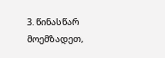3. წინასწარ მოემზადეთ,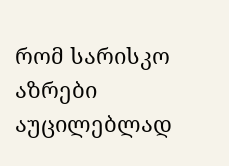რომ სარისკო აზრები აუცილებლად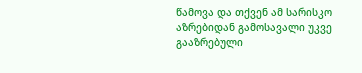წამოვა და თქვენ ამ სარისკო აზრებიდან გამოსავალი უკვე გააზრებული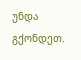უნდა გქონდეთ.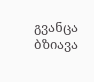გვანცა ბზიავა